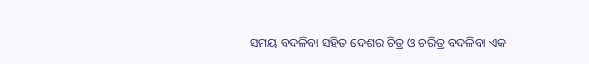ସମୟ ବଦଳିବା ସହିତ ଦେଶର ଚିତ୍ର ଓ ଚରିତ୍ର ବଦଳିବା ଏକ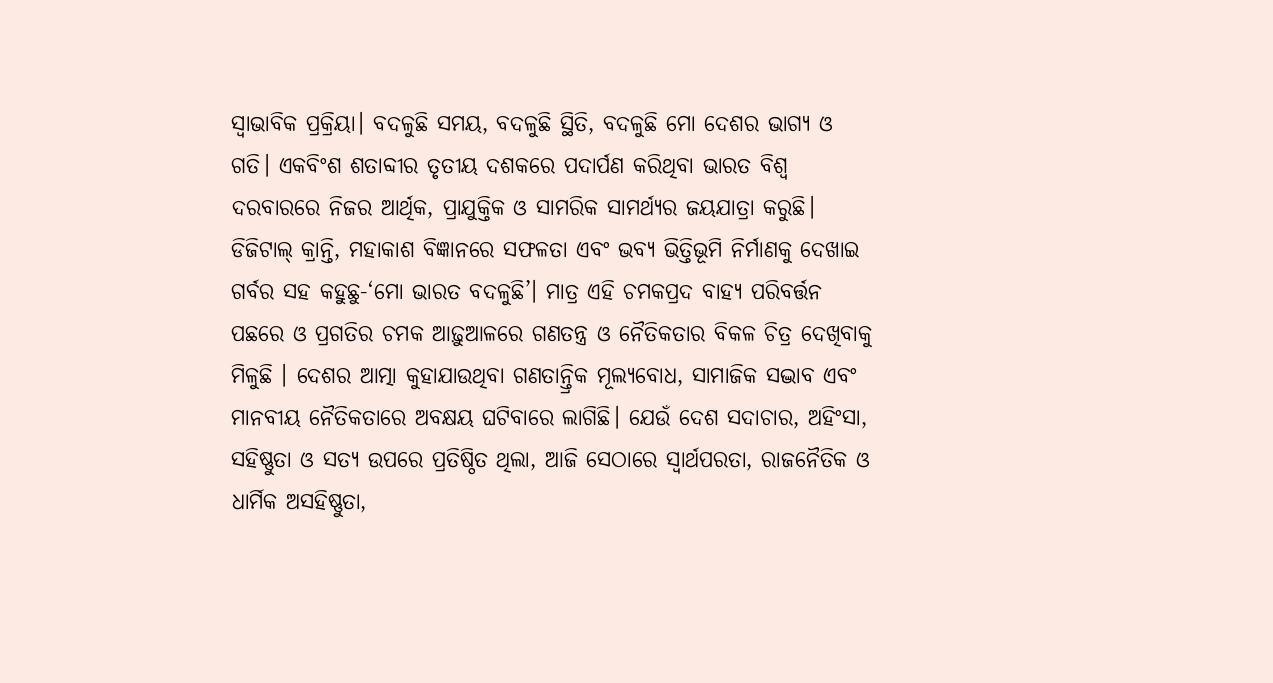ସ୍ବାଭାବିକ ପ୍ରକ୍ରିୟା। ବଦଳୁଛି ସମୟ, ବଦଳୁଛି ସ୍ଥିତି, ବଦଳୁଛି ମୋ ଦେଶର ଭାଗ୍ୟ ଓ ଗତି। ଏକବିଂଶ ଶତାବ୍ଦୀର ତୃତୀୟ ଦଶକରେ ପଦାର୍ପଣ କରିଥିବା ଭାରତ ବିଶ୍ୱ ଦରବାରରେ ନିଜର ଆର୍ଥିକ, ପ୍ରାଯୁକ୍ତିକ ଓ ସାମରିକ ସାମର୍ଥ୍ୟର ଜୟଯାତ୍ରା କରୁଛି। ଡିଜିଟାଲ୍ କ୍ରାନ୍ତି, ମହାକାଶ ବିଜ୍ଞାନରେ ସଫଳତା ଏବଂ ଭବ୍ୟ ଭିତ୍ତିଭୂମି ନିର୍ମାଣକୁ ଦେଖାଇ ଗର୍ବର ସହ କହୁଛୁ-‘ମୋ ଭାରତ ବଦଳୁଛି’। ମାତ୍ର ଏହି ଚମକପ୍ରଦ ବାହ୍ୟ ପରିବର୍ତ୍ତନ ପଛରେ ଓ ପ୍ରଗତିର ଚମକ ଆଢ଼ୁଆଳରେ ଗଣତନ୍ତ୍ର ଓ ନୈତିକତାର ବିକଳ ଚିତ୍ର ଦେଖିବାକୁ ମିଳୁଛି । ଦେଶର ଆତ୍ମା କୁହାଯାଉଥିବା ଗଣତାନ୍ତ୍ରିକ ମୂଲ୍ୟବୋଧ, ସାମାଜିକ ସଦ୍ଭାବ ଏବଂ ମାନବୀୟ ନୈତିକତାରେ ଅବକ୍ଷୟ ଘଟିବାରେ ଲାଗିଛି। ଯେଉଁ ଦେଶ ସଦାଚାର, ଅହିଂସା, ସହିଷ୍ଣୁତା ଓ ସତ୍ୟ ଉପରେ ପ୍ରତିଷ୍ଠିତ ଥିଲା, ଆଜି ସେଠାରେ ସ୍ବାର୍ଥପରତା, ରାଜନୈତିକ ଓ ଧାର୍ମିକ ଅସହିଷ୍ଣୁତା,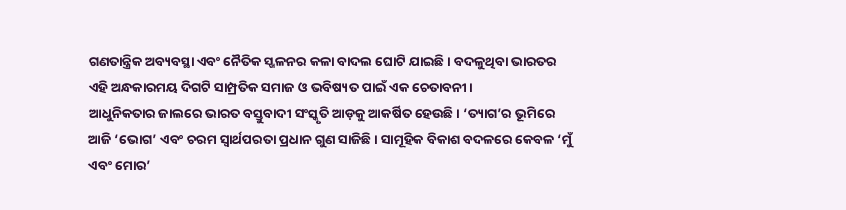ଗଣତାନ୍ତ୍ରିକ ଅବ୍ୟବସ୍ଥା ଏବଂ ନୈତିକ ସ୍ଖଳନର କଳା ବାଦଲ ଘୋଟି ଯାଇଛି। ବଦଳୁଥିବା ଭାରତର ଏହି ଅନ୍ଧକାରମୟ ଦିଗଟି ସାମ୍ପ୍ରତିକ ସମାଜ ଓ ଭବିଷ୍ୟତ ପାଇଁ ଏକ ଚେତାବନୀ।
ଆଧୁନିକତାର ଜାଲରେ ଭାରତ ବସ୍ତୁବାଦୀ ସଂସ୍କୃତି ଆଡ଼କୁ ଆକର୍ଷିତ ହେଉଛି। ‘ତ୍ୟାଗ’ର ଭୂମିରେ ଆଜି ‘ଭୋଗ’ ଏବଂ ଚରମ ସ୍ବାର୍ଥପରତା ପ୍ରଧାନ ଗୁଣ ସାଜିଛି। ସାମୂହିକ ବିକାଶ ବଦଳରେ କେବଳ ‘ମୁଁ ଏବଂ ମୋର’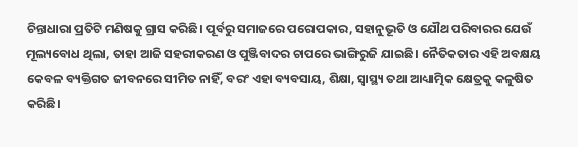ଚିନ୍ତାଧାରା ପ୍ରତିଟି ମଣିଷକୁ ଗ୍ରାସ କରିଛି। ପୂର୍ବରୁ ସମାଜରେ ପରୋପକାର, ସହାନୁଭୂତି ଓ ଯୌଥ ପରିବାରର ଯେଉଁ ମୂଲ୍ୟବୋଧ ଥିଲା, ତାହା ଆଜି ସହରୀକରଣ ଓ ପୁଞ୍ଜିବାଦର ଚାପରେ ଭାଙ୍ଗିରୁଜି ଯାଇଛି। ନୈତିକତାର ଏହି ଅବକ୍ଷୟ କେବଳ ବ୍ୟକ୍ତିଗତ ଜୀବନରେ ସୀମିତ ନାହିଁ, ବରଂ ଏହା ବ୍ୟବସାୟ, ଶିକ୍ଷା, ସ୍ବାସ୍ଥ୍ୟ ତଥା ଆଧ୍ୟାତ୍ମିକ କ୍ଷେତ୍ରକୁ କଳୁଷିତ କରିଛି।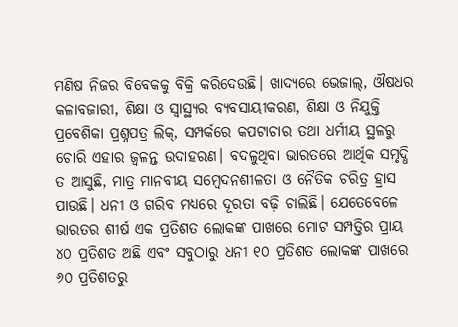ମଣିଷ ନିଜର ବିବେକକୁ ବିକ୍ରି କରିଦେଉଛି। ଖାଦ୍ୟରେ ଭେଜାଲ୍, ଔଷଧର କଳାବଜାରୀ, ଶିକ୍ଷା ଓ ସ୍ବାସ୍ଥ୍ୟର ବ୍ୟବସାୟୀକରଣ, ଶିକ୍ଷା ଓ ନିଯୁକ୍ତି ପ୍ରବେଶିକା ପ୍ରଶ୍ନପତ୍ର ଲିକ୍, ସମ୍ପର୍କରେ କପଟାଚାର ତଥା ଧର୍ମୀୟ ସ୍ଥଳରୁ ଚୋରି ଏହାର ଜ୍ୱଳନ୍ତ ଉଦାହରଣ। ବଦଳୁଥିବା ଭାରତରେ ଆର୍ଥିକ ସମୃଦ୍ଧି ତ ଆସୁଛି, ମାତ୍ର ମାନବୀୟ ସମ୍ବେଦନଶୀଳତା ଓ ନୈତିକ ଚରିତ୍ର ହ୍ରାସ ପାଉଛି। ଧନୀ ଓ ଗରିବ ମଧ୍ୟରେ ଦୂରତା ବଢ଼ି ଚାଲିଛି। ଯେତେବେଳେ ଭାରତର ଶୀର୍ଷ ଏକ ପ୍ରତିଶତ ଲୋକଙ୍କ ପାଖରେ ମୋଟ ସମ୍ପତ୍ତିର ପ୍ରାୟ ୪୦ ପ୍ରତିଶତ ଅଛି ଏବଂ ସବୁଠାରୁ ଧନୀ ୧୦ ପ୍ରତିଶତ ଲୋକଙ୍କ ପାଖରେ ୬୦ ପ୍ରତିଶତରୁ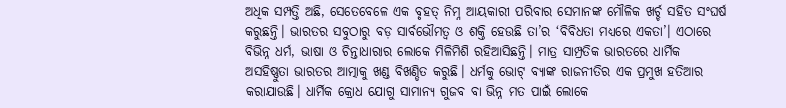ଅଧିକ ସମ୍ପତ୍ତି ଅଛି, ସେତେବେଳେ ଏକ ବୃହତ୍ ନିମ୍ନ ଆୟକାରୀ ପରିବାର ସେମାନଙ୍କ ମୌଳିକ ଖର୍ଚ୍ଚ ସହିତ ସଂଘର୍ଷ କରୁଛନ୍ତି। ଭାରତର ସବୁଠାରୁ ବଡ଼ ସାର୍ବଭୌମତ୍ୱ ଓ ଶକ୍ତି ହେଉଛି ତା’ର ‘ବିବିଧତା ମଧ୍ୟରେ ଏକତା’। ଏଠାରେ ବିଭିନ୍ନ ଧର୍ମ, ଭାଷା ଓ ଚିନ୍ତାଧାରାର ଲୋକେ ମିଳିମିଶି ରହିଆସିଛନ୍ତି। ମାତ୍ର ସାମ୍ପ୍ରତିକ ଭାରତରେ ଧାର୍ମିକ ଅସହିଷ୍ଣୁତା ଭାରତର ଆତ୍ମାକୁ ଖଣ୍ଡ ବିଖଣ୍ଡିତ କରୁଛି। ଧର୍ମକୁ ଭୋଟ୍ ବ୍ୟାଙ୍କ ରାଜନୀତିର ଏକ ପ୍ରମୁଖ ହତିଆର କରାଯାଉଛି। ଧାର୍ମିକ କ୍ରୋଧ ଯୋଗୁ ସାମାନ୍ୟ ଗୁଜବ ବା ଭିନ୍ନ ମତ ପାଇଁ ଲୋକେ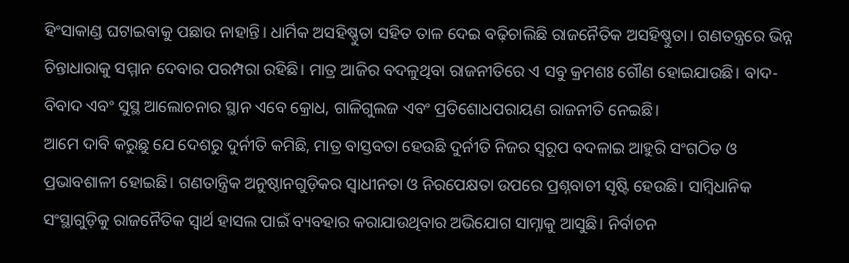ହିଂସାକାଣ୍ଡ ଘଟାଇବାକୁ ପଛାଉ ନାହାନ୍ତି। ଧାର୍ମିକ ଅସହିଷ୍ଣୁତା ସହିତ ତାଳ ଦେଇ ବଢ଼ିଚାଲିଛି ରାଜନୈତିକ ଅସହିଷ୍ଣୁତା। ଗଣତନ୍ତ୍ରରେ ଭିନ୍ନ ଚିନ୍ତାଧାରାକୁ ସମ୍ମାନ ଦେବାର ପରମ୍ପରା ରହିଛି। ମାତ୍ର ଆଜିର ବଦଳୁଥିବା ରାଜନୀତିରେ ଏ ସବୁ କ୍ରମଶଃ ଗୌଣ ହୋଇଯାଉଛି। ବାଦ-ବିବାଦ ଏବଂ ସୁସ୍ଥ ଆଲୋଚନାର ସ୍ଥାନ ଏବେ କ୍ରୋଧ, ଗାଳିଗୁଲଜ ଏବଂ ପ୍ରତିଶୋଧପରାୟଣ ରାଜନୀତି ନେଇଛି।
ଆମେ ଦାବି କରୁଛୁ ଯେ ଦେଶରୁ ଦୁର୍ନୀତି କମିଛି, ମାତ୍ର ବାସ୍ତବତା ହେଉଛି ଦୁର୍ନୀତି ନିଜର ସ୍ବରୂପ ବଦଳାଇ ଆହୁରି ସଂଗଠିତ ଓ ପ୍ରଭାବଶାଳୀ ହୋଇଛି। ଗଣତାନ୍ତ୍ରିକ ଅନୁଷ୍ଠାନଗୁଡ଼ିକର ସ୍ବାଧୀନତା ଓ ନିରପେକ୍ଷତା ଉପରେ ପ୍ରଶ୍ନବାଚୀ ସୃଷ୍ଟି ହେଉଛି। ସାମ୍ବିଧାନିକ ସଂସ୍ଥାଗୁଡ଼ିକୁ ରାଜନୈତିକ ସ୍ବାର୍ଥ ହାସଲ ପାଇଁ ବ୍ୟବହାର କରାଯାଉଥିବାର ଅଭିଯୋଗ ସାମ୍ନାକୁ ଆସୁଛି। ନିର୍ବାଚନ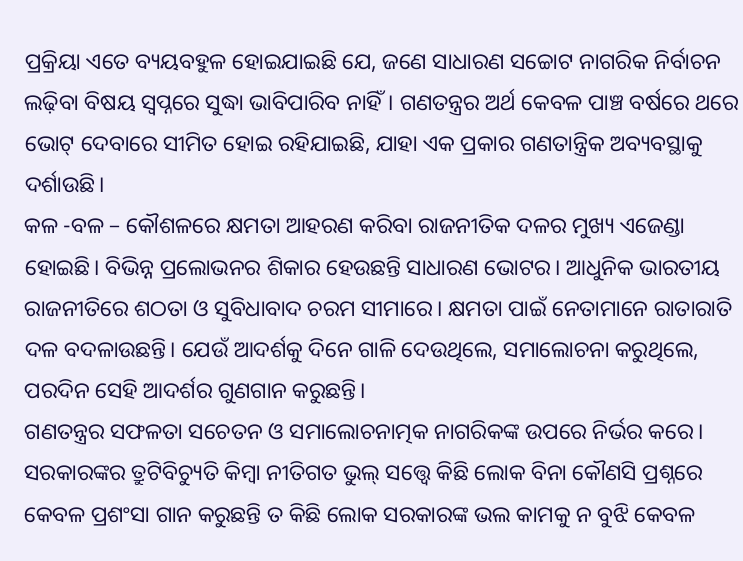ପ୍ରକ୍ରିୟା ଏତେ ବ୍ୟୟବହୁଳ ହୋଇଯାଇଛି ଯେ, ଜଣେ ସାଧାରଣ ସଚ୍ଚୋଟ ନାଗରିକ ନିର୍ବାଚନ ଲଢ଼ିବା ବିଷୟ ସ୍ବପ୍ନରେ ସୁଦ୍ଧା ଭାବିପାରିବ ନାହିଁ। ଗଣତନ୍ତ୍ରର ଅର୍ଥ କେବଳ ପାଞ୍ଚ ବର୍ଷରେ ଥରେ ଭୋଟ୍ ଦେବାରେ ସୀମିତ ହୋଇ ରହିଯାଇଛି, ଯାହା ଏକ ପ୍ରକାର ଗଣତାନ୍ତ୍ରିକ ଅବ୍ୟବସ୍ଥାକୁ ଦର୍ଶାଉଛି।
କଳ -ବଳ – କୌଶଳରେ କ୍ଷମତା ଆହରଣ କରିବା ରାଜନୀତିକ ଦଳର ମୁଖ୍ୟ ଏଜେଣ୍ଡା ହୋଇଛି। ବିଭିନ୍ନ ପ୍ରଲୋଭନର ଶିକାର ହେଉଛନ୍ତି ସାଧାରଣ ଭୋଟର। ଆଧୁନିକ ଭାରତୀୟ ରାଜନୀତିରେ ଶଠତା ଓ ସୁବିଧାବାଦ ଚରମ ସୀମାରେ। କ୍ଷମତା ପାଇଁ ନେତାମାନେ ରାତାରାତି ଦଳ ବଦଳାଉଛନ୍ତି। ଯେଉଁ ଆଦର୍ଶକୁ ଦିନେ ଗାଳି ଦେଉଥିଲେ, ସମାଲୋଚନା କରୁଥିଲେ, ପରଦିନ ସେହି ଆଦର୍ଶର ଗୁଣଗାନ କରୁଛନ୍ତି।
ଗଣତନ୍ତ୍ରର ସଫଳତା ସଚେତନ ଓ ସମାଲୋଚନାତ୍ମକ ନାଗରିକଙ୍କ ଉପରେ ନିର୍ଭର କରେ। ସରକାରଙ୍କର ତ୍ରୁଟିବିଚ୍ୟୁତି କିମ୍ବା ନୀତିଗତ ଭୁଲ୍ ସତ୍ତ୍ୱେ କିଛି ଲୋକ ବିନା କୌଣସି ପ୍ରଶ୍ନରେ କେବଳ ପ୍ରଶଂସା ଗାନ କରୁଛନ୍ତି ତ କିଛି ଲୋକ ସରକାରଙ୍କ ଭଲ କାମକୁ ନ ବୁଝି କେବଳ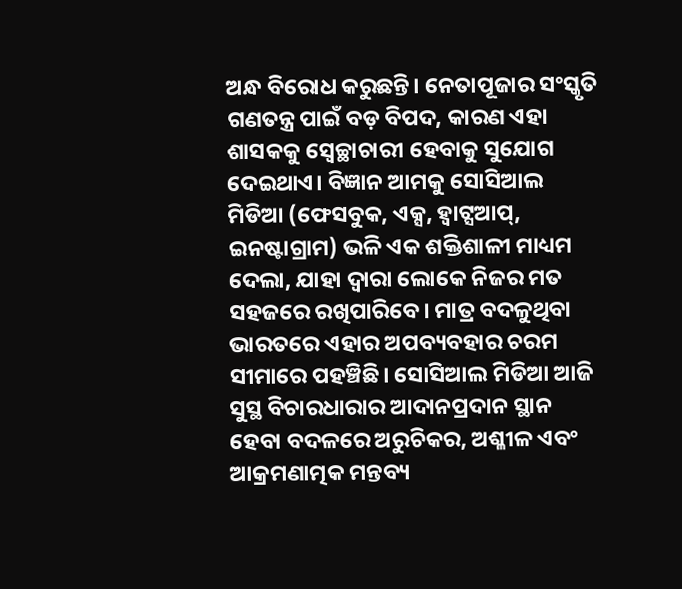ଅନ୍ଧ ବିରୋଧ କରୁଛନ୍ତି। ନେତାପୂଜାର ସଂସ୍କୃତି ଗଣତନ୍ତ୍ର ପାଇଁ ବଡ଼ ବିପଦ, କାରଣ ଏହା ଶାସକକୁ ସ୍ବେଚ୍ଛାଚାରୀ ହେବାକୁ ସୁଯୋଗ ଦେଇଥାଏ। ବିଜ୍ଞାନ ଆମକୁ ସୋସିଆଲ ମିଡିଆ (ଫେସବୁକ, ଏକ୍ସ, ହ୍ବାଟ୍ସଆପ୍, ଇନଷ୍ଟାଗ୍ରାମ) ଭଳି ଏକ ଶକ୍ତିଶାଳୀ ମାଧ୍ୟମ ଦେଲା, ଯାହା ଦ୍ୱାରା ଲୋକେ ନିଜର ମତ ସହଜରେ ରଖିପାରିବେ। ମାତ୍ର ବଦଳୁଥିବା ଭାରତରେ ଏହାର ଅପବ୍ୟବହାର ଚରମ ସୀମାରେ ପହଞ୍ଚିଛି। ସୋସିଆଲ ମିଡିଆ ଆଜି ସୁସ୍ଥ ବିଚାରଧାରାର ଆଦାନପ୍ରଦାନ ସ୍ଥାନ ହେବା ବଦଳରେ ଅରୁଚିକର, ଅଶ୍ଳୀଳ ଏବଂ ଆକ୍ରମଣାତ୍ମକ ମନ୍ତବ୍ୟ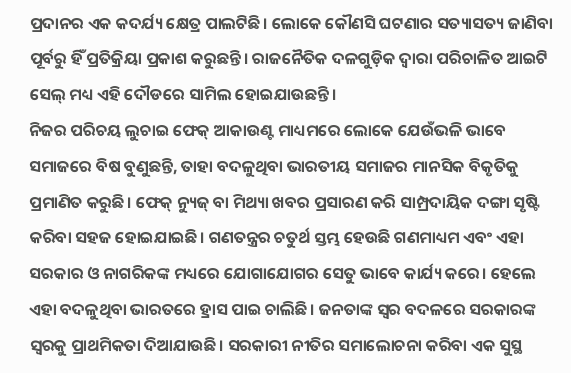ପ୍ରଦାନର ଏକ କଦର୍ଯ୍ୟ କ୍ଷେତ୍ର ପାଲଟିଛି। ଲୋକେ କୌଣସି ଘଟଣାର ସତ୍ୟାସତ୍ୟ ଜାଣିବା ପୂର୍ବରୁ ହିଁ ପ୍ରତିକ୍ରିୟା ପ୍ରକାଶ କରୁଛନ୍ତି। ରାଜନୈତିକ ଦଳଗୁଡ଼ିକ ଦ୍ୱାରା ପରିଚାଳିତ ଆଇଟି ସେଲ୍ ମଧ୍ୟ ଏହି ଦୌଡରେ ସାମିଲ ହୋଇଯାଉଛନ୍ତି।
ନିଜର ପରିଚୟ ଲୁଚାଇ ଫେକ୍ ଆକାଉଣ୍ଟ ମାଧ୍ୟମରେ ଲୋକେ ଯେଉଁଭଳି ଭାବେ ସମାଜରେ ବିଷ ବୁଣୁଛନ୍ତି, ତାହା ବଦଳୁଥିବା ଭାରତୀୟ ସମାଜର ମାନସିକ ବିକୃତିକୁ ପ୍ରମାଣିତ କରୁଛି। ଫେକ୍ ନ୍ୟୁଜ୍ ବା ମିଥ୍ୟା ଖବର ପ୍ରସାରଣ କରି ସାମ୍ପ୍ରଦାୟିକ ଦଙ୍ଗା ସୃଷ୍ଟି କରିବା ସହଜ ହୋଇଯାଇଛି। ଗଣତନ୍ତ୍ରର ଚତୁର୍ଥ ସ୍ତମ୍ଭ ହେଉଛି ଗଣମାଧ୍ୟମ ଏବଂ ଏହା ସରକାର ଓ ନାଗରିକଙ୍କ ମଧ୍ୟରେ ଯୋଗାଯୋଗର ସେତୁ ଭାବେ କାର୍ଯ୍ୟ କରେ। ହେଲେ ଏହା ବଦଳୁଥିବା ଭାରତରେ ହ୍ରାସ ପାଇ ଚାଲିଛି। ଜନତାଙ୍କ ସ୍ବର ବଦଳରେ ସରକାରଙ୍କ ସ୍ବରକୁ ପ୍ରାଥମିକତା ଦିଆଯାଉଛି। ସରକାରୀ ନୀତିର ସମାଲୋଚନା କରିବା ଏକ ସୁସ୍ଥ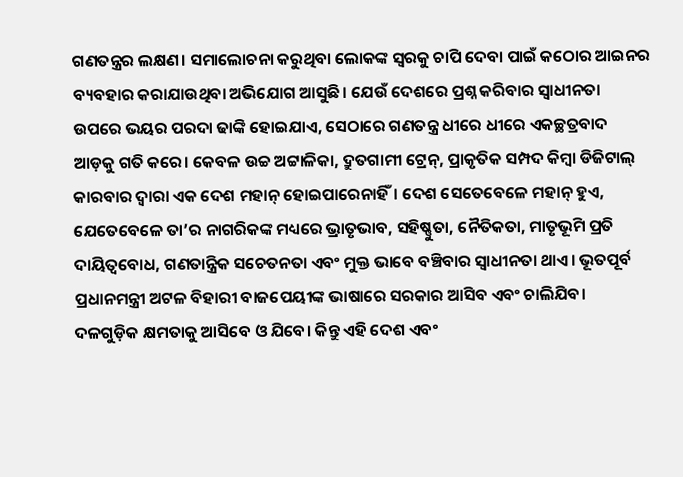ଗଣତନ୍ତ୍ରର ଲକ୍ଷଣ। ସମାଲୋଚନା କରୁଥିବା ଲୋକଙ୍କ ସ୍ବରକୁ ଚାପି ଦେବା ପାଇଁ କଠୋର ଆଇନର ବ୍ୟବହାର କରାଯାଉଥିବା ଅଭିଯୋଗ ଆସୁଛି। ଯେଉଁ ଦେଶରେ ପ୍ରଶ୍ନ କରିବାର ସ୍ବାଧୀନତା ଉପରେ ଭୟର ପରଦା ଢାଙ୍କି ହୋଇଯାଏ, ସେଠାରେ ଗଣତନ୍ତ୍ର ଧୀରେ ଧୀରେ ଏକଚ୍ଛତ୍ରବାଦ ଆଡ଼କୁ ଗତି କରେ। କେବଳ ଉଚ୍ଚ ଅଟ୍ଟାଳିକା, ଦ୍ରୁତଗାମୀ ଟ୍ରେନ୍, ପ୍ରାକୃତିକ ସମ୍ପଦ କିମ୍ବା ଡିଜିଟାଲ୍ କାରବାର ଦ୍ୱାରା ଏକ ଦେଶ ମହାନ୍ ହୋଇପାରେନାହିଁ। ଦେଶ ସେତେବେଳେ ମହାନ୍ ହୁଏ, ଯେତେବେଳେ ତା’ର ନାଗରିକଙ୍କ ମଧ୍ୟରେ ଭ୍ରାତୃଭାବ, ସହିଷ୍ଣୁତା, ନୈତିକତା, ମାତୃଭୂମି ପ୍ରତି ଦାୟିତ୍ୱବୋଧ, ଗଣତାନ୍ତ୍ରିକ ସଚେତନତା ଏବଂ ମୁକ୍ତ ଭାବେ ବଞ୍ଚିବାର ସ୍ବାଧୀନତା ଥାଏ। ଭୂତପୂର୍ବ ପ୍ରଧାନମନ୍ତ୍ରୀ ଅଟଳ ବିହାରୀ ବାଜପେୟୀଙ୍କ ଭାଷାରେ ସରକାର ଆସିବ ଏବଂ ଚାଲିଯିବ। ଦଳଗୁଡ଼ିକ କ୍ଷମତାକୁ ଆସିବେ ଓ ଯିବେ। କିନ୍ତୁ ଏହି ଦେଶ ଏବଂ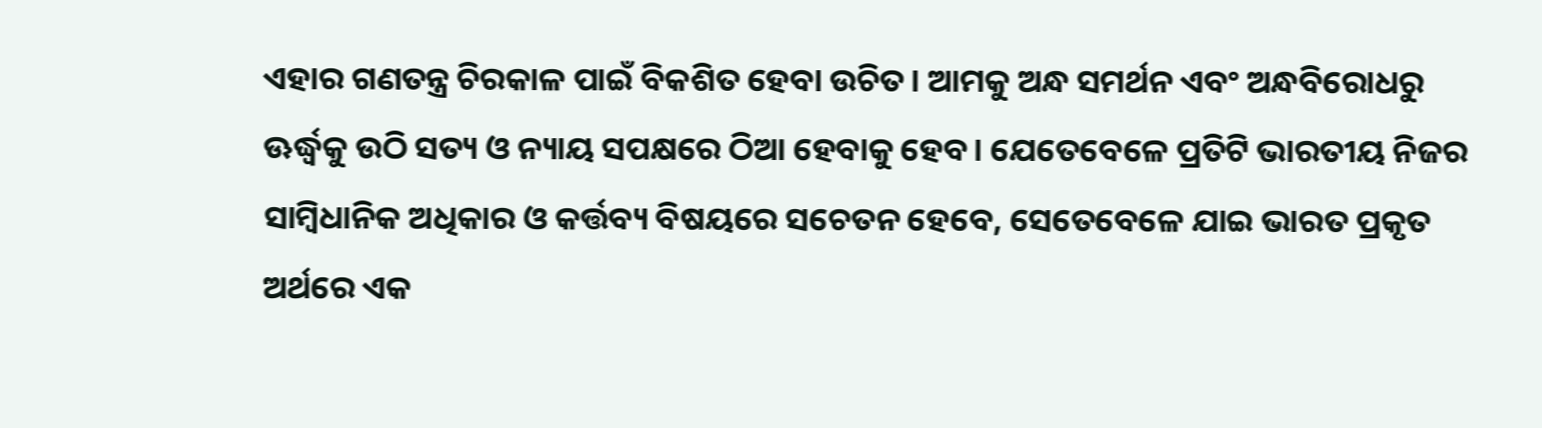ଏହାର ଗଣତନ୍ତ୍ର ଚିରକାଳ ପାଇଁ ବିକଶିତ ହେବା ଉଚିତ। ଆମକୁ ଅନ୍ଧ ସମର୍ଥନ ଏବଂ ଅନ୍ଧବିରୋଧରୁ ଊର୍ଦ୍ଧ୍ୱକୁ ଉଠି ସତ୍ୟ ଓ ନ୍ୟାୟ ସପକ୍ଷରେ ଠିଆ ହେବାକୁ ହେବ। ଯେତେବେଳେ ପ୍ରତିଟି ଭାରତୀୟ ନିଜର ସାମ୍ବିଧାନିକ ଅଧିକାର ଓ କର୍ତ୍ତବ୍ୟ ବିଷୟରେ ସଚେତନ ହେବେ, ସେତେବେଳେ ଯାଇ ଭାରତ ପ୍ରକୃତ ଅର୍ଥରେ ଏକ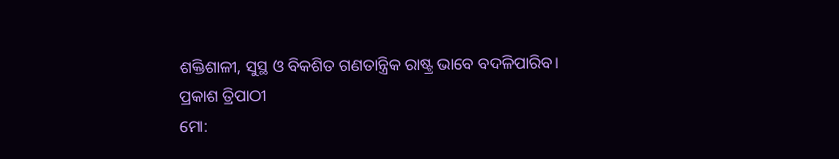ଶକ୍ତିଶାଳୀ, ସୁସ୍ଥ ଓ ବିକଶିତ ଗଣତାନ୍ତ୍ରିକ ରାଷ୍ଟ୍ର ଭାବେ ବଦଳିପାରିବ।
ପ୍ରକାଶ ତ୍ରିପାଠୀ
ମୋ: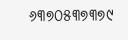୬୩୭୦୫୩୭୩୭୯